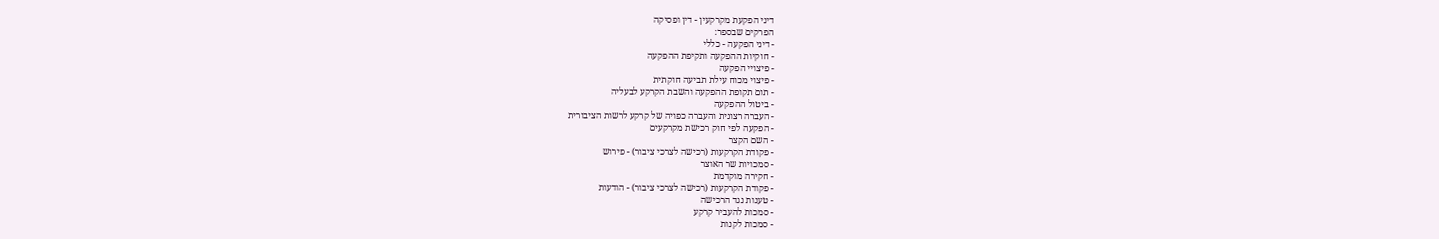דיני הפקעת מקרקעין - דין ופסיקה
הפרקים שבספר:
- דיני הפקעה - כללי
- חוקיות ההפקעה ותקיפת ההפקעה
- פיצויי הפקעה
- פיצוי מכוח עילת תביעה חוקתית
- תום תקופת ההפקעה והשבת הקרקע לבעליה
- ביטול ההפקעה
- העברה רצונית והעברה כפויה של קרקע לרשות הציבורית
- הפקעה לפי חוק רכישת מקרקעים
- השם הקצר
- פקודת הקרקעות (רכישה לצרכי ציבור) - פירוש
- סמכויות שר האוצר
- חקירה מוקדמת
- פקודת הקרקעות (רכישה לצרכי ציבור) - הודעות
- טענות נגד הרכישה
- סמכות להעביר קרקע
- סמכות לקנות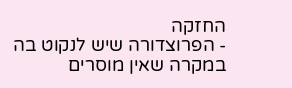החזקה
- הפרוצדורה שיש לנקוט בה במקרה שאין מוסרים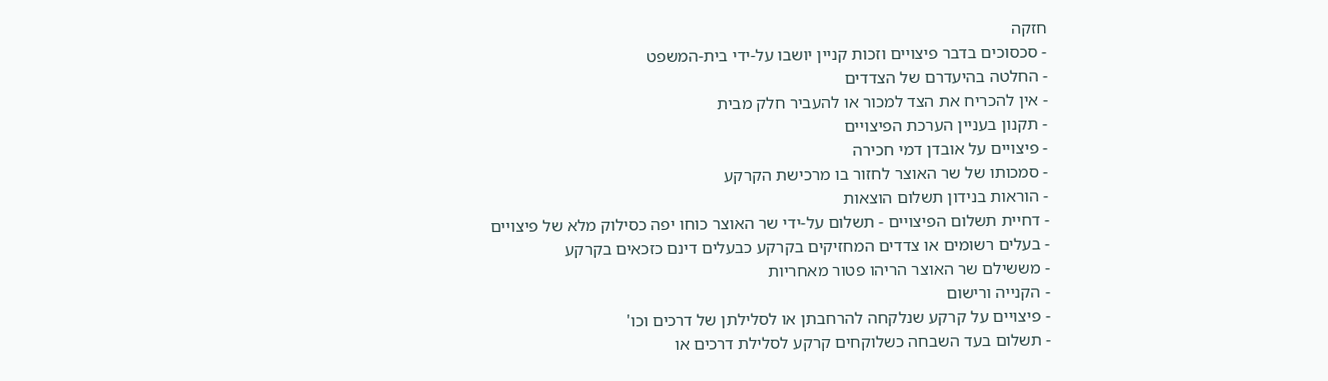חזקה
- סכסוכים בדבר פיצויים וזכות קניין יושבו על-ידי בית-המשפט
- החלטה בהיעדרם של הצדדים
- אין להכריח את הצד למכור או להעביר חלק מבית
- תקנון בעניין הערכת הפיצויים
- פיצויים על אובדן דמי חכירה
- סמכותו של שר האוצר לחזור בו מרכישת הקרקע
- הוראות בנידון תשלום הוצאות
- דחיית תשלום הפיצויים - תשלום על-ידי שר האוצר כוחו יפה כסילוק מלא של פיצויים
- בעלים רשומים או צדדים המחזיקים בקרקע כבעלים דינם כזכאים בקרקע
- מששילם שר האוצר הריהו פטור מאחריות
- הקנייה ורישום
- פיצויים על קרקע שנלקחה להרחבתן או לסלילתן של דרכים וכו'
- תשלום בעד השבחה כשלוקחים קרקע לסלילת דרכים או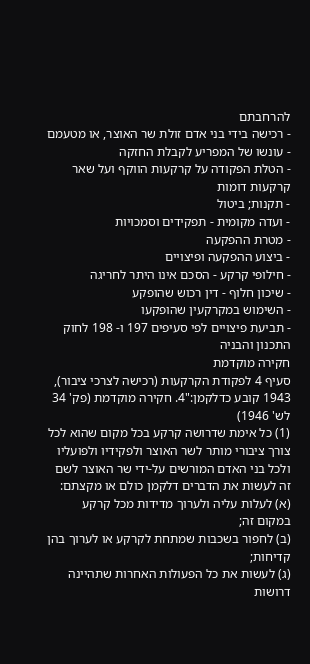להרחבתם
- רכישה בידי בני אדם זולת שר האוצר, או מטעמם
- עונשו של המפריע לקבלת החזקה
- הטלת הפקודה על קרקעות הווקף ועל שאר קרקעות דומות
- תקנות; ביטול
- ועדה מקומית - תפקידים וסמכויות
- מטרת ההפקעה
- ביצוע ההפקעה ופיצויים
- חילופי קרקע - הסכם אינו היתר לחריגה
- שיכון חלוף - דין רכוש שהופקע
- השימוש במקרקעין שהופקעו
- תביעת פיצויים לפי סעיפים 197 ו- 198 לחוק התכנון והבניה
חקירה מוקדמת
סעיף 4 לפקודת הקרקעות (רכישה לצרכי ציבור), 1943 קובע כדלקמן:"4. חקירה מוקדמת (פק' 34 לש' 1946)
(1) כל אימת שדרושה קרקע בכל מקום שהוא לכל צורך ציבורי מותר לשר האוצר ולפקידיו ולפועליו ולכל בני האדם המורשים על-ידי שר האוצר לשם זה לעשות את הדברים דלקמן כולם או מקצתם:
(א) לעלות עליה ולערוך מדידות מכל קרקע במקום זה;
(ב) לחפור בשכבות שמתחת לקרקע או לערוך בהן קדיחות;
(ג) לעשות את כל הפעולות האחרות שתהיינה דרושות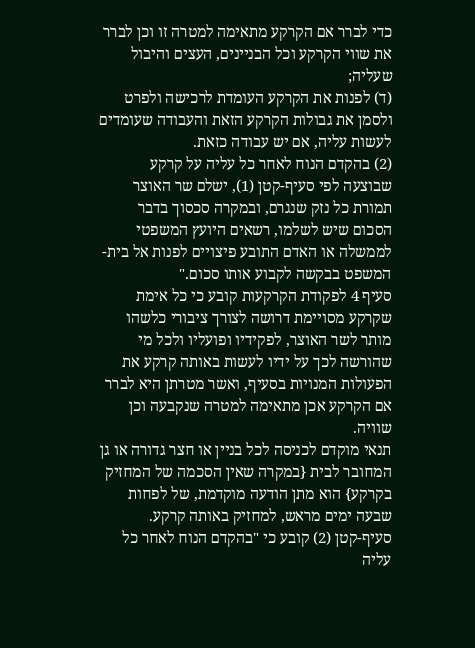כדי לברר אם הקרקע מתאימה למטרה זו וכן לברר את שווי הקרקע וכל הבניינים, העצים והיבול שעליה;
(ד) לפנות את הקרקע העומדת לרכישה ולפרט ולסמן את גבולות הקרקע הזאת והעבודה שעומדים לעשות עליה, אם יש עבודה כזאת.
(2) בהקדם הנוח לאחר כל עליה על קרקע שבוצעה לפי סעיף-קטן (1), ישלם שר האוצר תמורת כל נזק שנגרם, ובמקרה סכסוך בדבר הסכום שיש לשלמו, רשאים היועץ המשפטי לממשלה או האדם התובע פיצויים לפנות אל בית-המשפט בבקשה לקבוע אותו סכום."
סעיף 4 לפקודת הקרקעות קובע כי כל אימת שקרקע מסויימת דרושה לצורך ציבורי כלשהו מותר לשר האוצר, לפקידיו ופועליו ולכל מי שהורשה לכך על ידיו לעשות באותה קרקע את הפעולות המנויות בסעיף, ואשר מטרתן היא לברר אם הקרקע אכן מתאימה למטרה שנקבעה וכן שוויה.
תנאי מוקדם לכניסה לכל בניין או חצר גדורה או גן המחובר לבית {במקרה שאין הסכמה של המחזיק בקרקע} הוא מתן הודעה מוקדמת, של לפחות שבעה ימים מראש, למחזיק באותה קרקע.
סעיף-קטן (2) קובע כי "בהקדם הנוח לאחר כל עליה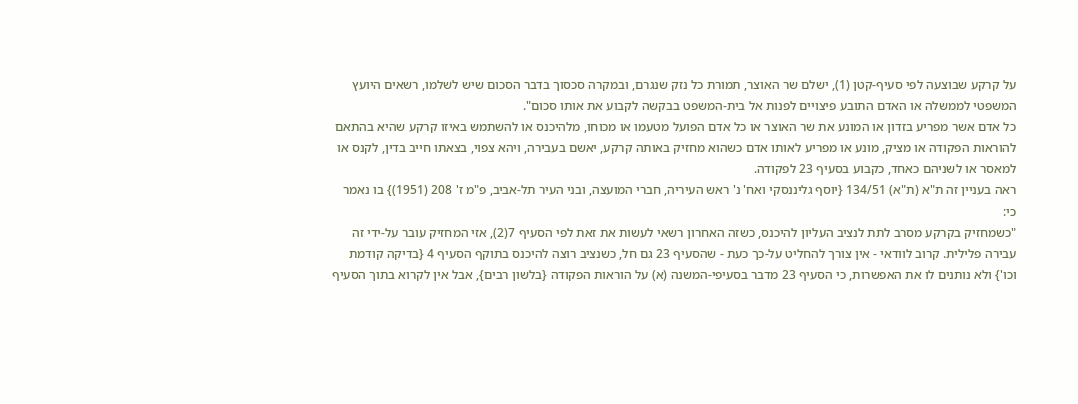על קרקע שבוצעה לפי סעיף-קטן (1), ישלם שר האוצר, תמורת כל נזק שנגרם, ובמקרה סכסוך בדבר הסכום שיש לשלמו, רשאים היועץ המשפטי לממשלה או האדם התובע פיצויים לפנות אל בית-המשפט בבקשה לקבוע את אותו סכום".
כל אדם אשר מפריע בזדון או המונע את שר האוצר או כל אדם הפועל מטעמו או מכוחו, מלהיכנס או להשתמש באיזו קרקע שהיא בהתאם להוראות הפקודה או מציק, מונע או מפריע לאותו אדם כשהוא מחזיק באותה קרקע, יאשם בעבירה, ויהא צפוי, בצאתו חייב בדין, לקנס או למאסר או לשניהם כאחד, כקבוע בסעיף 23 לפקודה.
ראה בעניין זה ת"א (ת"א) 134/51 {יוסף גליננסקי ואח' נ' ראש העיריה, חברי המועצה, ובני העיר תל-אביב, פ"מ ז' 208 (1951)} בו נאמר כי:
"כשמחזיק בקרקע מסרב לתת לנציב העליון להיכנס, כשזה האחרון רשאי לעשות את זאת לפי הסעיף 7(2), אזי המחזיק עובר על-ידי זה עבירה פלילית. קרוב לוודאי - אין צורך להחליט על-כך כעת - שהסעיף 23 גם חל, כשנציב רוצה להיכנס בתוקף הסעיף 4 {בדיקה קודמת וכו'} ולא נותנים לו את האפשרות, כי הסעיף 23 מדבר בסעיפי-המשנה (א) על הוראות הפקודה {בלשון רבים}, אבל אין לקרוא בתוך הסעיף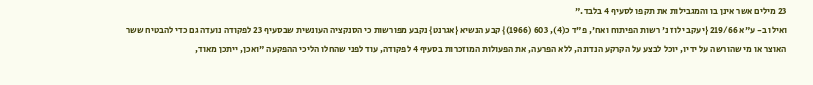23 מילים אשר אינן בו והמגבילות את תקפו לסעיף 4 בלבד."
ואילו ב- ע"א 219/66 {יעקב ילוז נ' רשות הפיתוח ואח', פ"ד כ(4), 603 (1966)} קבע הנשיא {אגרנט} נקבע מפורשות כי הסנקציה העונשית שבסעיף 23 לפקודה נועדה גם כדי להבטיח ששר האוצר או מי שהורשה על ידיו, יוכל לבצע על הקרקע הנדונה, ללא הפרעה, את הפעולות המוזכרות בסעיף 4 לפקודה, עוד לפני שהחלו הליכי ההפקעה "ואכן, ייתכן מאוד,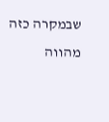שבמקרה כזה מהווה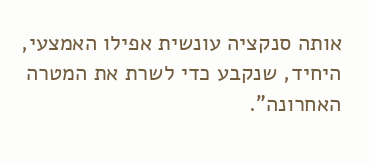אותה סנקציה עונשית אפילו האמצעי, היחיד, שנקבע כדי לשרת את המטרה האחרונה".